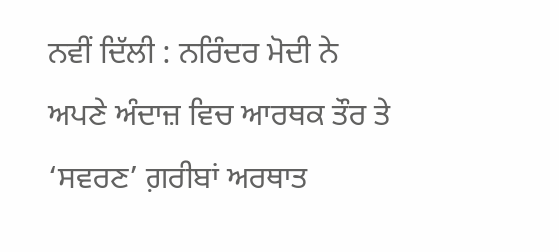ਨਵੀਂ ਦਿੱਲੀ : ਨਰਿੰਦਰ ਮੋਦੀ ਨੇ ਅਪਣੇ ਅੰਦਾਜ਼ ਵਿਚ ਆਰਥਕ ਤੌਰ ਤੇ ‘ਸਵਰਣ’ ਗ਼ਰੀਬਾਂ ਅਰਥਾਤ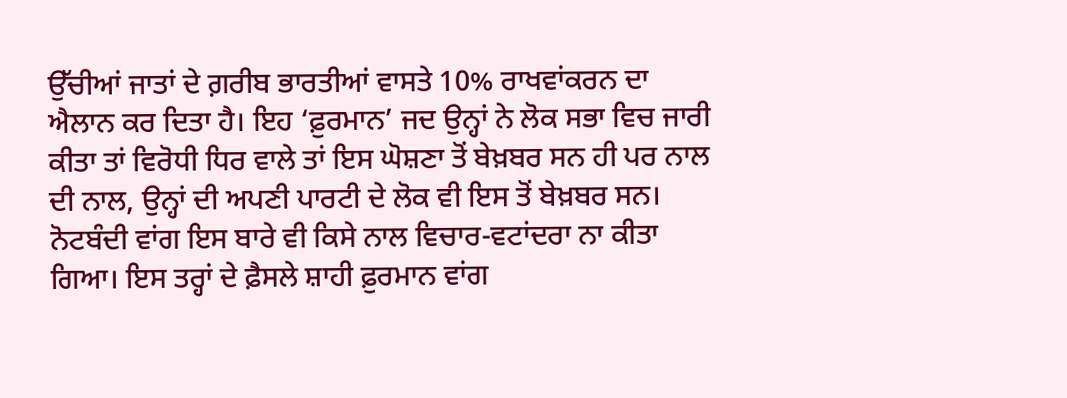ਉੱਚੀਆਂ ਜਾਤਾਂ ਦੇ ਗ਼ਰੀਬ ਭਾਰਤੀਆਂ ਵਾਸਤੇ 10% ਰਾਖਵਾਂਕਰਨ ਦਾ ਐਲਾਨ ਕਰ ਦਿਤਾ ਹੈ। ਇਹ ‘ਫ਼ੁਰਮਾਨ’ ਜਦ ਉਨ੍ਹਾਂ ਨੇ ਲੋਕ ਸਭਾ ਵਿਚ ਜਾਰੀ ਕੀਤਾ ਤਾਂ ਵਿਰੋਧੀ ਧਿਰ ਵਾਲੇ ਤਾਂ ਇਸ ਘੋਸ਼ਣਾ ਤੋਂ ਬੇਖ਼ਬਰ ਸਨ ਹੀ ਪਰ ਨਾਲ ਦੀ ਨਾਲ, ਉਨ੍ਹਾਂ ਦੀ ਅਪਣੀ ਪਾਰਟੀ ਦੇ ਲੋਕ ਵੀ ਇਸ ਤੋਂ ਬੇਖ਼ਬਰ ਸਨ। ਨੋਟਬੰਦੀ ਵਾਂਗ ਇਸ ਬਾਰੇ ਵੀ ਕਿਸੇ ਨਾਲ ਵਿਚਾਰ-ਵਟਾਂਦਰਾ ਨਾ ਕੀਤਾ ਗਿਆ। ਇਸ ਤਰ੍ਹਾਂ ਦੇ ਫ਼ੈਸਲੇ ਸ਼ਾਹੀ ਫ਼ੁਰਮਾਨ ਵਾਂਗ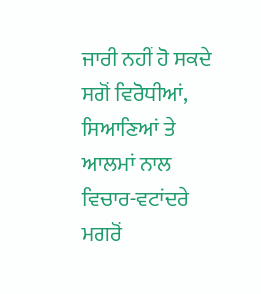ਜਾਰੀ ਨਹੀਂ ਹੋ ਸਕਦੇ ਸਗੋਂ ਵਿਰੋਧੀਆਂ, ਸਿਆਣਿਆਂ ਤੇ ਆਲਮਾਂ ਨਾਲ ਵਿਚਾਰ-ਵਟਾਂਦਰੇ ਮਗਰੋਂ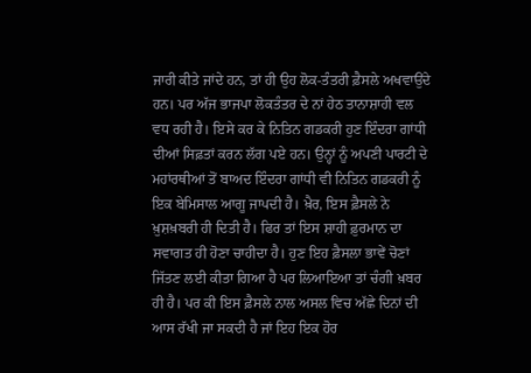ਜਾਰੀ ਕੀਤੇ ਜਾਂਦੇ ਹਨ, ਤਾਂ ਹੀ ਉਹ ਲੋਕ-ਤੰਤਰੀ ਫ਼ੈਸਲੇ ਅਖਵਾਉਂਦੇ ਹਨ। ਪਰ ਅੱਜ ਭਾਜਪਾ ਲੋਕਤੰਤਰ ਦੇ ਨਾਂ ਹੇਠ ਤਾਨਾਸ਼ਾਹੀ ਵਲ ਵਧ ਰਹੀ ਹੈ। ਇਸੇ ਕਰ ਕੇ ਨਿਤਿਨ ਗਡਕਰੀ ਹੁਣ ਇੰਦਰਾ ਗਾਂਧੀ ਦੀਆਂ ਸਿਫ਼ਤਾਂ ਕਰਨ ਲੱਗ ਪਏ ਹਨ। ਉਨ੍ਹਾਂ ਨੂੰ ਅਪਣੀ ਪਾਰਟੀ ਦੇ ਮਹਾਂਰਥੀਆਂ ਤੋਂ ਬਾਅਦ ਇੰਦਰਾ ਗਾਂਧੀ ਵੀ ਨਿਤਿਨ ਗਡਕਰੀ ਨੂੰ ਇਕ ਬੇਮਿਸਾਲ ਆਗੂ ਜਾਪਦੀ ਹੈ। ਖ਼ੈਰ, ਇਸ ਫ਼ੈਸਲੇ ਨੇ ਖ਼ੁਸ਼ਖ਼ਬਰੀ ਹੀ ਦਿਤੀ ਹੈ। ਫਿਰ ਤਾਂ ਇਸ ਸ਼ਾਹੀ ਫ਼ੁਰਮਾਨ ਦਾ ਸਵਾਗਤ ਹੀ ਹੋਣਾ ਚਾਹੀਦਾ ਹੈ। ਹੁਣ ਇਹ ਫ਼ੈਸਲਾ ਭਾਵੇਂ ਚੋਣਾਂ ਜਿੱਤਣ ਲਈ ਕੀਤਾ ਗਿਆ ਹੈ ਪਰ ਲਿਆਇਆ ਤਾਂ ਚੰਗੀ ਖ਼ਬਰ ਹੀ ਹੈ। ਪਰ ਕੀ ਇਸ ਫ਼ੈਸਲੇ ਨਾਲ ਅਸਲ ਵਿਚ ਅੱਛੇ ਦਿਨਾਂ ਦੀ ਆਸ ਰੱਖੀ ਜਾ ਸਕਦੀ ਹੈ ਜਾਂ ਇਹ ਇਕ ਹੋਰ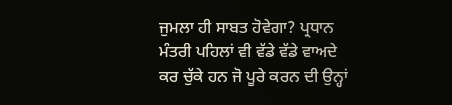ਜੁਮਲਾ ਹੀ ਸਾਬਤ ਹੋਵੇਗਾ? ਪ੍ਰਧਾਨ ਮੰਤਰੀ ਪਹਿਲਾਂ ਵੀ ਵੱਡੇ ਵੱਡੇ ਵਾਅਦੇ ਕਰ ਚੁੱਕੇ ਹਨ ਜੋ ਪੂਰੇ ਕਰਨ ਦੀ ਉਨ੍ਹਾਂ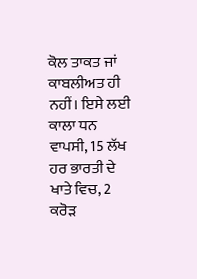ਕੋਲ ਤਾਕਤ ਜਾਂ ਕਾਬਲੀਅਤ ਹੀ ਨਹੀਂ। ਇਸੇ ਲਈ ਕਾਲਾ ਧਨ ਵਾਪਸੀ, 15 ਲੱਖ ਹਰ ਭਾਰਤੀ ਦੇ ਖਾਤੇ ਵਿਚ, 2 ਕਰੋੜ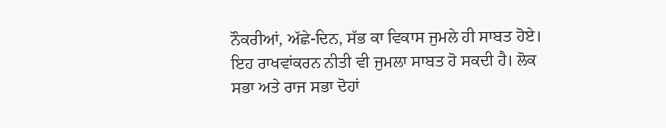ਨੌਕਰੀਆਂ, ਅੱਛੇ-ਦਿਨ, ਸੱਭ ਕਾ ਵਿਕਾਸ ਜੁਮਲੇ ਹੀ ਸਾਬਤ ਹੋਏ। ਇਹ ਰਾਖਵਾਂਕਰਨ ਨੀਤੀ ਵੀ ਜੁਮਲਾ ਸਾਬਤ ਹੋ ਸਕਦੀ ਹੈ। ਲੋਕ ਸਭਾ ਅਤੇ ਰਾਜ ਸਭਾ ਦੋਹਾਂ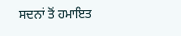ਸਦਨਾਂ ਤੋਂ ਹਮਾਇਤ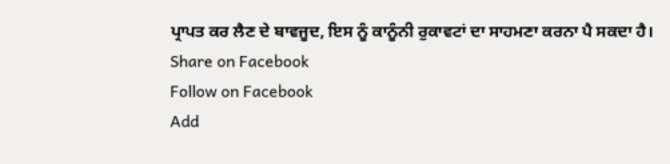ਪ੍ਰਾਪਤ ਕਰ ਲੈਣ ਦੇ ਬਾਵਜੂਦ, ਇਸ ਨੂੰ ਕਾਨੂੰਨੀ ਰੁਕਾਵਟਾਂ ਦਾ ਸਾਹਮਣਾ ਕਰਨਾ ਪੈ ਸਕਦਾ ਹੈ।
Share on Facebook
Follow on Facebook
Add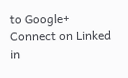to Google+
Connect on Linked in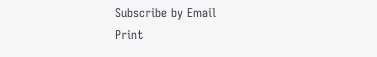Subscribe by Email
Print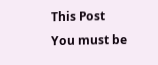This Post
You must be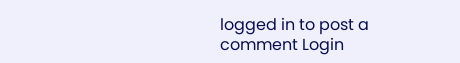logged in to post a comment Login